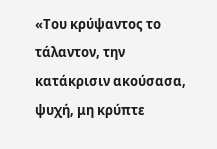«Του κρύψαντος το τάλαντον, την κατάκρισιν ακούσασα, ψυχή, μη κρύπτε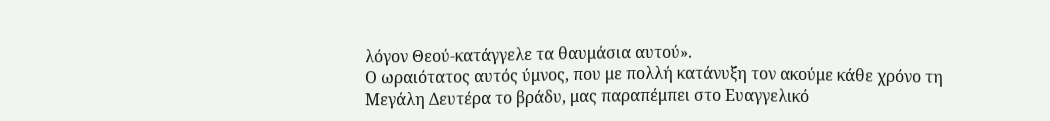λόγον Θεού-κατάγγελε τα θαυμάσια αυτού».
Ο ωραιότατος αυτός ύμνος, που με πολλή κατάνυξη τον ακούμε κάθε χρόνο τη Μεγάλη Δευτέρα το βράδυ, μας παραπέμπει στο Ευαγγελικό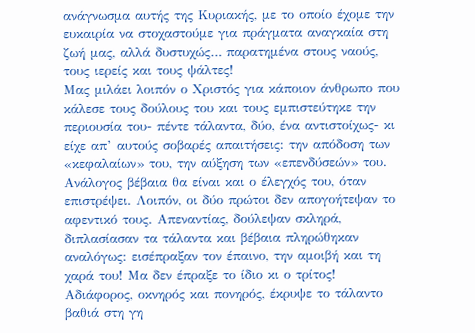ανάγνωσμα αυτής της Κυριακής, με το οποίο έχομε την ευκαιρία να στοχαστούμε για πράγματα αναγκαία στη ζωή μας, αλλά δυστυχώς… παρατημένα στους ναούς, τους ιερείς και τους ψάλτες!
Μας μιλάει λοιπόν ο Χριστός για κάποιον άνθρωπο που κάλεσε τους δούλους του και τους εμπιστεύτηκε την περιουσία του- πέντε τάλαντα, δύο, ένα αντιστοίχως- κι είχε απ’ αυτούς σοβαρές απαιτήσεις: την απόδοση των «κεφαλαίων» του, την αύξηση των «επενδύσεών» του. Ανάλογος βέβαια θα είναι και ο έλεγχός του, όταν επιστρέψει. Λοιπόν, οι δύο πρώτοι δεν απογοήτεψαν το αφεντικό τους. Απεναντίας, δούλεψαν σκληρά, διπλασίασαν τα τάλαντα και βέβαια πληρώθηκαν αναλόγως: εισέπραξαν τον έπαινο, την αμοιβή και τη χαρά του! Μα δεν έπραξε το ίδιο κι ο τρίτος! Αδιάφορος, οκνηρός και πονηρός, έκρυψε το τάλαντο βαθιά στη γη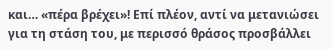και… «πέρα βρέχει»! Eπί πλέον, αντί να μετανιώσει για τη στάση του, με περισσό θράσος προσβάλλει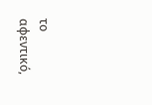το αφεντικό,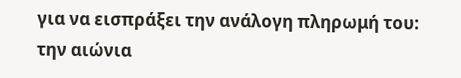για να εισπράξει την ανάλογη πληρωμή του: την αιώνια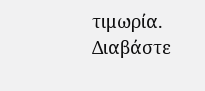τιμωρία. Διαβάστε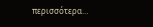περισσότερα…